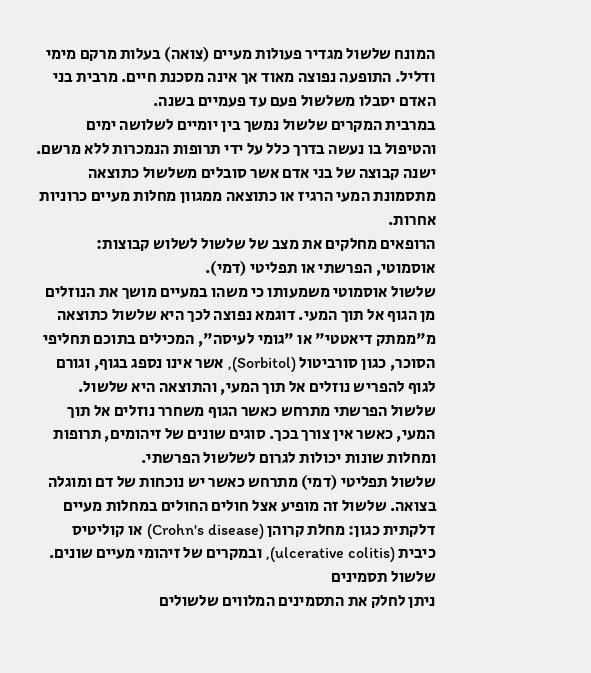המונח שלשול מגדיר פעולות מעיים (צואה) בעלות מרקם מימי ודליל. התופעה נפוצה מאוד אך אינה מסכנת חיים. מרבית בני האדם יסבלו משלשול פעם עד פעמיים בשנה.
במרבית המקרים שלשול נמשך בין יומיים לשלושה ימים והטיפול בו נעשה בדרך כלל על ידי תרופות הנמכרות ללא מרשם. ישנה קבוצה של בני אדם אשר סובלים משלשול כתוצאה מתסמונת המעי הרגיז או כתוצאה ממגוון מחלות מעיים כרוניות אחרות.
הרופאים מחלקים את מצב של שלשול לשלוש קבוצות: אוסמוטי, הפרשתי או תפליטי (דמי).
שלשול אוסמוטי משמעותו כי משהו במעיים מושך את הנוזלים מן הגוף אל תוך המעי. דוגמא נפוצה לכך היא שלשול כתוצאה מ"ממתק דיאטטי" או "גומי לעיסה", המכילים בתוכם תחליפי הסוכר, כגון סורביטול (Sorbitol), אשר אינו נספג בגוף, וגורם לגוף להפריש נוזלים אל תוך המעי, והתוצאה היא שלשול.
שלשול הפרשתי מתרחש כאשר הגוף משחרר נוזלים אל תוך המעי, כאשר אין צורך בכך. סוגים שונים של זיהומים, תרופות ומחלות שונות יכולות לגרום לשלשול הפרשתי.
שלשול תפליטי (דמי) מתרחש כאשר יש נוכחות של דם ומוגלה בצואה. שלשול זה מופיע אצל חולים החולים במחלות מעיים דלקתית כגון: מחלת קרוהן (Crohn's disease) או קוליטיס כיבית (ulcerative colitis), ובמקרים של זיהומי מעיים שונים.
שלשול תסמינים
ניתן לחלק את התסמינים המלווים שלשולים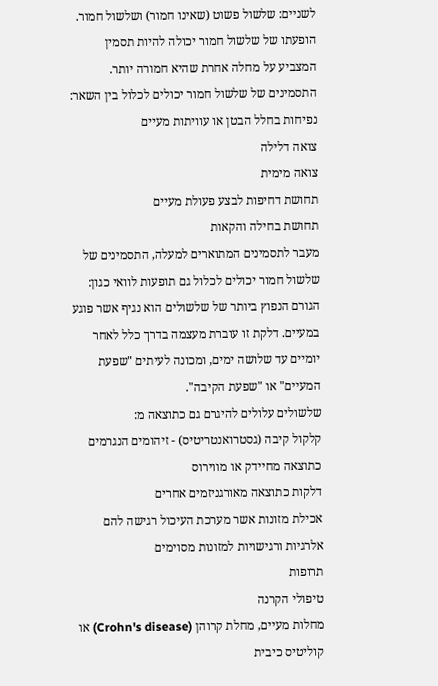לשניים: שלשול פשוט (שאינו חמור) ושלשול חמור. הופעתו של שלשול חמור יכולה להיות תסמין המצביע על מחלה אחרת שהיא חמורה יותר.
התסמינים של שלשול חמור יכולים לכלול בין השאר:
נפיחות בחלל הבטן או עוויתות מעיים
צואה דלילה
צואה מימית
תחושת דחיפות לבצע פעולת מעיים
תחושת בחילה והקאות
מעבר לתסמינים המתוארים למעלה, התסמינים של שלשול חמור יכולים לכלול גם תופעות לוואי כגון:
הגורם הנפוץ ביותר של שלשולים הוא נגיף אשר פוגע במעיים. דלקת זו עוברת מעצמה בדרך כלל לאחר יומיים עד שלושה ימים, ומכונה לעיתים "שפעת המעיים" או "שפעת הקיבה".
שלשולים עלולים להיגרם גם כתוצאה מ:
קלקול קיבה (גסטרואנטריטיס) - זיהומים הנגרמים כתוצאה מחיידק או מווירוס
דלקות כתוצאה מאורגניזמים אחרים
אכילת מזונות אשר מערכת העיכול רגישה להם
אלרגיות ורגישויות למזונות מסוימים
תרופות
טיפולי הקרנה
מחלות מעיים, מחלת קרוהן (Crohn's disease) או קוליטיס כיבית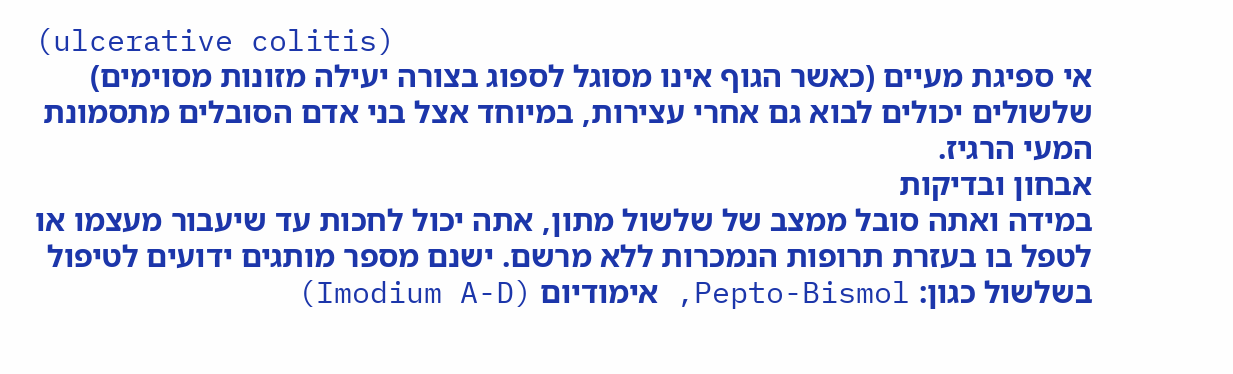(ulcerative colitis)
אי ספיגת מעיים (כאשר הגוף אינו מסוגל לספוג בצורה יעילה מזונות מסוימים)
שלשולים יכולים לבוא גם אחרי עצירות, במיוחד אצל בני אדם הסובלים מתסמונת המעי הרגיז.
אבחון ובדיקות
במידה ואתה סובל ממצב של שלשול מתון, אתה יכול לחכות עד שיעבור מעצמו או לטפל בו בעזרת תרופות הנמכרות ללא מרשם. ישנם מספר מותגים ידועים לטיפול בשלשול כגון: Pepto-Bismol, אימודיום (Imodium A-D)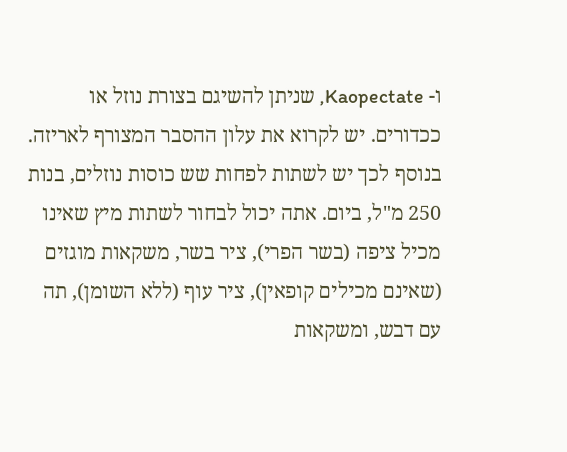ו- Kaopectate, שניתן להשיגם בצורת נוזל או ככדורים. יש לקרוא את עלון ההסבר המצורף לאריזה.
בנוסף לכך יש לשתות לפחות שש כוסות נוזלים, בנות 250 מ"ל, ביום. אתה יכול לבחור לשתות מיץ שאינו מכיל ציפה (בשר הפרי), ציר בשר, משקאות מוגזים (שאינם מכילים קופאין), ציר עוף (ללא השומן), תה עם דבש, ומשקאות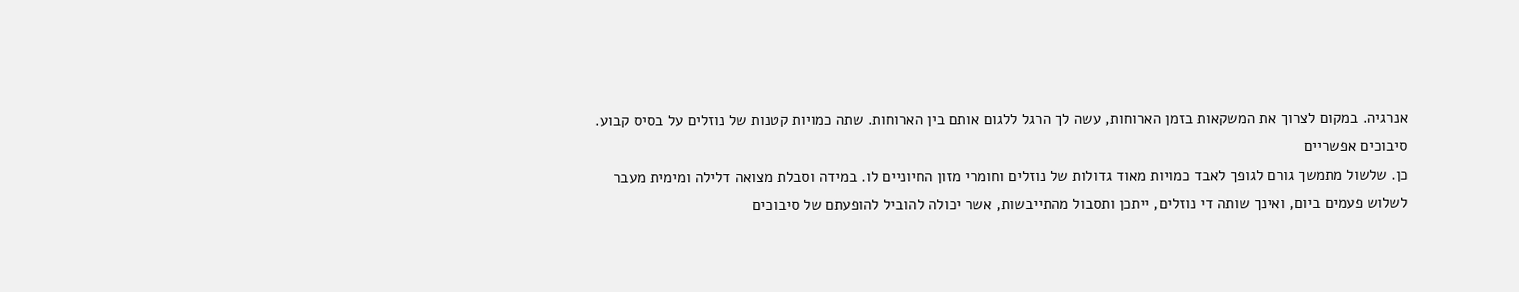אנרגיה. במקום לצרוך את המשקאות בזמן הארוחות, עשה לך הרגל ללגום אותם בין הארוחות. שתה כמויות קטנות של נוזלים על בסיס קבוע.
סיבוכים אפשריים
כן. שלשול מתמשך גורם לגופך לאבד כמויות מאוד גדולות של נוזלים וחומרי מזון החיוניים לו. במידה וסבלת מצואה דלילה ומימית מעבר לשלוש פעמים ביום, ואינך שותה די נוזלים, ייתכן ותסבול מהתייבשות, אשר יכולה להוביל להופעתם של סיבוכים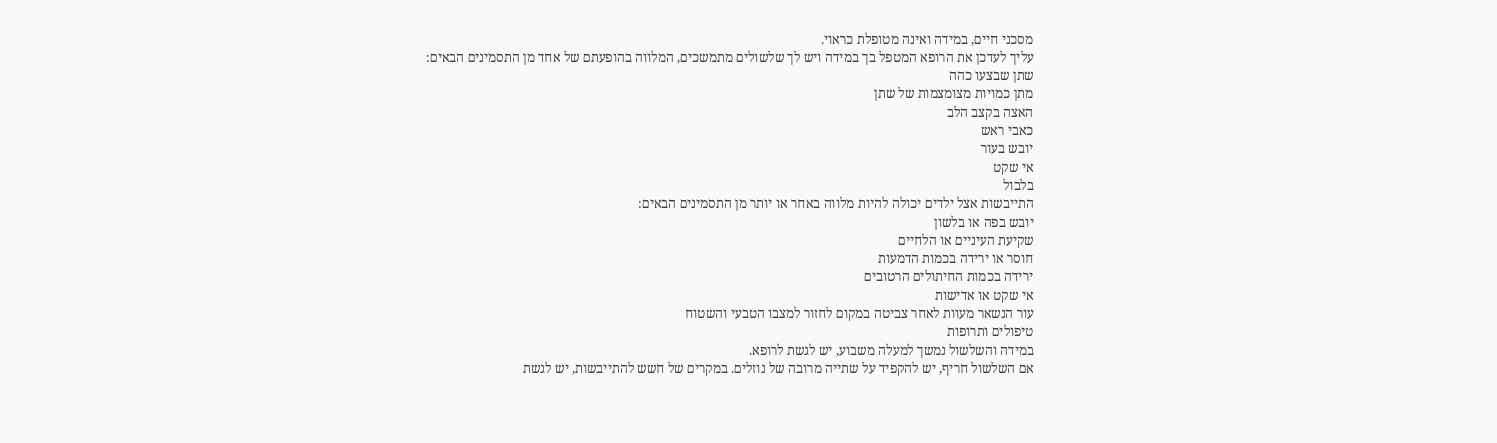מסכני חיים, במידה ואינה מטופלת כראוי.
עליך לעדכן את הרופא המטפל בך במידה ויש לך שלשולים מתמשכים, המלווה בהופעתם של אחד מן התסמינים הבאים:
שתן שבצעו כהה
מתן כמויות מצומצמות של שתן
האצה בקצב הלב
כאבי ראש
יובש בעור
אי שקט
בלבול
התייבשות אצל ילדים יכולה להיות מלווה באחר או יותר מן התסמינים הבאים:
יובש בפה או בלשון
שקיעת העיניים או הלחיים
חוסר או ירידה בכמות הדמעות
ירידה בכמות החיתולים הרטובים
אי שקט או אדישות
עור הנשאר מעוות לאחר צביטה במקום לחזור למצבו הטבעי והשטוח
טיפולים ותרופות
במידה והשלשול נמשך למעלה משבוע, יש לגשת לרופא.
אם השלשול חריף, יש להקפיד על שתייה מרובה של נוזלים. במקרים של חשש להתייבשות, יש לגשת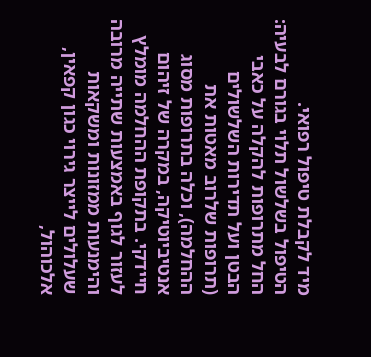מיד לקבלת טיפול רפואי.
הטיפול בשלשול תלוי בגורם לבעיה: החל מתרופות להקלה על כאבי הבטן ועל תדירות השלשולים (תרופות שלרוב מאטות את ההחלמה), וכלה בתרופות מסוג אנטיביוטיקה, במקרה של זיהום חיידקי. בתקופת ההחלמה מומלץ לעזור לגוף באמצעות שתייה מרובה והימנעות ממזונות ומשקאות שעלולים לייצר גירוי כגון קפאין, אלכוהול,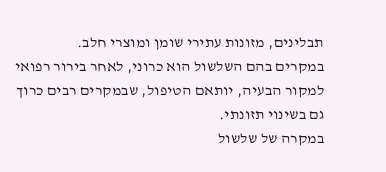תבלינים, מזונות עתירי שומן ומוצרי חלב.
במקרים בהם השלשול הוא כרוני, לאחר בירור רפואי למקור הבעיה, יותאם הטיפול, שבמקרים רבים כרוך גם בשינוי תזונתי.
במקרה של שלשול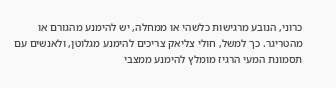כרוני, הנובע מרגישות כלשהי או ממחלה, יש להימנע מהגורם או מהטריגר. כך למשל, חולי צליאק צריכים להימנע מגלוטן, ולאנשים עם תסמונת המעי הרגיז מומלץ להימנע ממצבי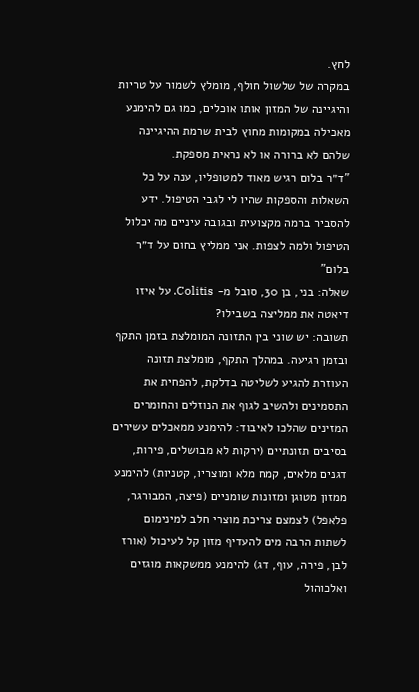לחץ.
במקרה של שלשול חולף, מומלץ לשמור על טריות והיגיינה של המזון אותו אוכלים, כמו גם להימנע מאכילה במקומות מחוץ לבית שרמת ההיגיינה שלהם לא ברורה או לא נראית מספקת.
"ד״ר בלום רגיש מאוד למטופליו, ענה על כל השאלות והספקות שהיו לי לגבי הטיפול. ידע להסביר ברמה מקצועית ובגובה עיניים מה יכלול הטיפול ולמה לצפות. אני ממליץ בחום על ד״ר בלום"
שאלה: בני, בן 30, סובל מ- Colitis. על איזו דיאטה את ממליצה בשבילו?
תשובה: יש שוני בין התזונה המומלצת בזמן התקף ובזמן רגיעה. במהלך התקף, מומלצת תזונה העוזרת להגיע לשליטה בדלקת, להפחית את התסמינים ולהשיב לגוף את הנוזלים והחומרים המזינים שהלכו לאיבוד: להימנע ממאכלים עשירים בסיבים תזונתיים (ירקות לא מבושלים, פירות, דגנים מלאים, קמח מלא ומוצריו, קטניות) להימנע ממזון מטוגן ומזונות שומניים (פיצה, המבורגר, פלאפל) לצמצם צריכת מוצרי חלב למינימום לשתות הרבה מים להעדיף מזון קל לעיכול (אורז לבן, פירה, עוף, דג) להימנע ממשקאות מוגזים ואלכוהול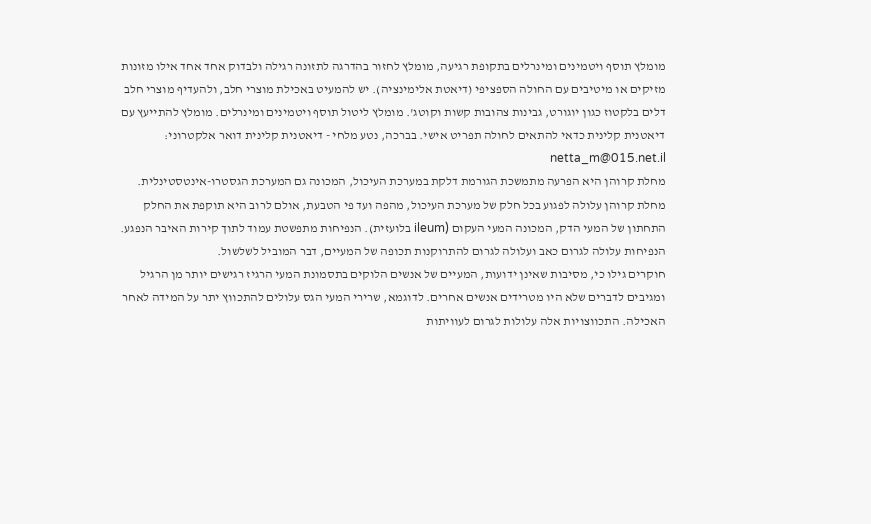מומלץ תוסף ויטמינים ומינרלים בתקופת רגיעה, מומלץ לחזור בהדרגה לתזונה רגילה ולבדוק אחד אחד אילו מזונות מזיקים או מיטיבים עם החולה הספציפי (דיאטת אלימינציה). יש להמעיט באכילת מוצרי חלב, ולהעדיף מוצרי חלב דלים בלקטוז כגון יוגורט, גבינות צהובות קשות וקוטג'. מומלץ ליטול תוסף ויטמינים ומינרלים. מומלץ להתייעץ עם דיאטנית קלינית כדאי להתאים לחולה תפריט אישי. בברכה, נטע מלחי - דיאטנית קלינית דואר אלקטרוני: netta_m@015.net.il
מחלת קרוהן היא הפרעה מתמשכת הגורמת דלקת במערכת העיכול, המכונה גם המערכת הגסטרו-אינטסטינלית. מחלת קרוהן עלולה לפגוע בכל חלק של מערכת העיכול, מהפה ועד פי הטבעת, אולם לרוב היא תוקפת את החלק התחתון של המעי הדק, המכונה המעי העקום (ileum בלועזית). הנפיחות מתפשטת עמוד לתוך קירות האיבר הנפגע. הנפיחות עלולה לגרום כאב ועלולה לגרום להתרוקנות תכופה של המעיים, דבר המוביל לשלשול.
חוקרים גילו כי, מסיבות שאינן ידועות, המעיים של אנשים הלוקים בתסמונת המעי הרגיז רגישים יותר מן הרגיל ומגיבים לדברים שלא היו מטרידים אנשים אחרים. לדוגמא, שרירי המעי הגס עלולים להתכווץ יתר על המידה לאחר האכילה. התכווצויות אלה עלולות לגרום לעוויתות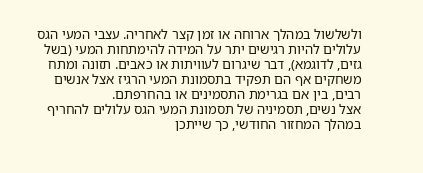ולשלשול במהלך ארוחה או זמן קצר לאחריה. עצבי המעי הגס עלולים להיות רגישים יתר על המידה להימתחות המעי (בשל גזים, לדוגמא), דבר שיגרום לעוויתות או כאבים. תזונה ומתח משחקים אף הם תפקיד בתסמונת המעי הרגיז אצל אנשים רבים, בין אם בגרימת התסמינים או בהחרפתם.
אצל נשים, תסמיניה של תסמונת המעי הגס עלולים להחריף במהלך המחזור החודשי, כך שייתכן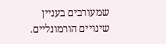שמעורבים בעניין שינויים הורמונליים.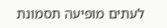לעתים מופיעה תסמונת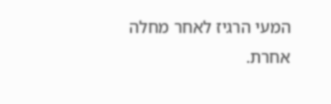המעי הרגיז לאחר מחלה אחרת.